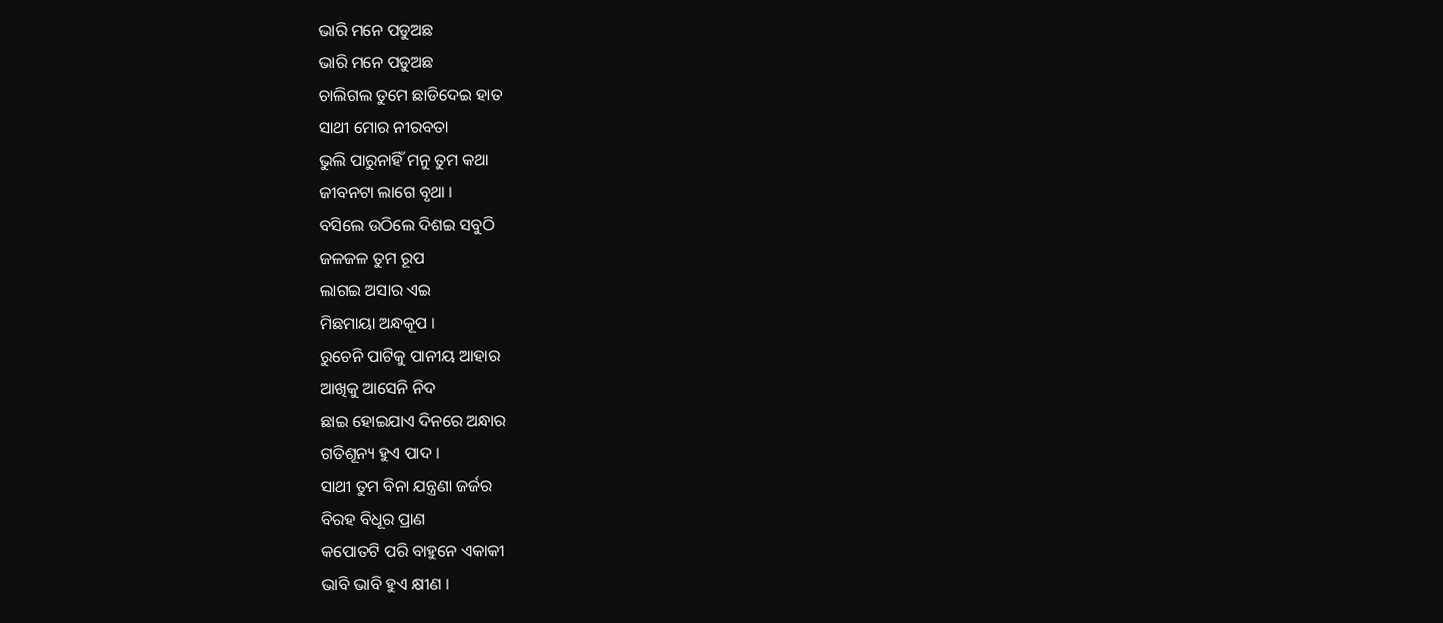ଭାରି ମନେ ପଡୁଅଛ
ଭାରି ମନେ ପଡୁଅଛ
ଚାଲିଗଲ ତୁମେ ଛାଡିଦେଇ ହାତ
ସାଥୀ ମୋର ନୀରବତା
ଭୁଲି ପାରୁନାହିଁ ମନୁ ତୁମ କଥା
ଜୀବନଟା ଲାଗେ ବୃଥା ।
ବସିଲେ ଉଠିଲେ ଦିଶଇ ସବୁଠି
ଜଳଜଳ ତୁମ ରୂପ
ଲାଗଇ ଅସାର ଏଇ
ମିଛମାୟା ଅନ୍ଧକୂପ ।
ରୁଚେନି ପାଟିକୁ ପାନୀୟ ଆହାର
ଆଖିକୁ ଆସେନି ନିଦ
ଛାଇ ହୋଇଯାଏ ଦିନରେ ଅନ୍ଧାର
ଗତିଶୂନ୍ୟ ହୁଏ ପାଦ ।
ସାଥୀ ତୁମ ବିନା ଯନ୍ତ୍ରଣା ଜର୍ଜର
ବିରହ ବିଧୂର ପ୍ରାଣ
କପୋତଟି ପରି ବାହୁନେ ଏକାକୀ
ଭାବି ଭାବି ହୁଏ କ୍ଷୀଣ ।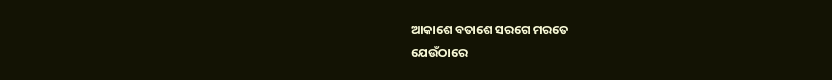ଆକାଶେ ବତାଶେ ସରଗେ ମରତେ
ଯେଉଁଠାରେ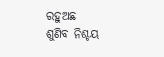ରହୁଅଛ
ଶୁଣିବ ନିଶ୍ଚୟ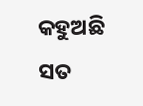କହୁଅଛି ସତ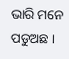ଭାରି ମନେ ପଡୁଅଛ ।